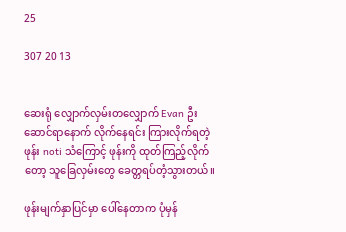25

307 20 13


ဆေးရုံ လျှောက်လှမ်းတလျှောက် Evan ဦးဆောင်ရာနောက် လိုက်နေရင်း ကြားလိုက်ရတဲ့ ဖုန်း noti သံကြောင့် ဖုန်းကို ထုတ်ကြည့်လိုက်တော့ သူခြေလှမ်းတွေ ခေတ္တရပ်တံ့သွားတယ်။

ဖုန်းမျက်နှာပြင်မှာ ပေါ်နေတာက ပုံမှန်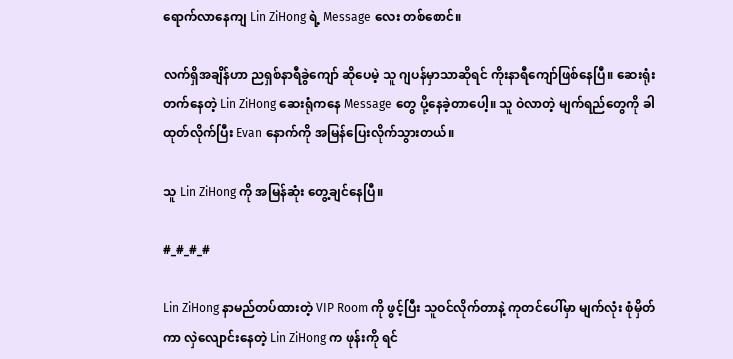ရောက်လာနေကျ Lin ZiHong ရဲ့ Message လေး တစ်စောင်။

လက်ရှိအချိန်ဟာ ညရှစ်နာရီခွဲကျော် ဆိုပေမဲ့ သူ ဂျပန်မှာသာဆိုရင် ကိုးနာရီကျော်ဖြစ်နေပြီ။ ဆေးရုံးတက်နေတဲ့ Lin ZiHong ဆေးရုံကနေ Message တွေ ပို့နေခဲ့တာပေါ့။ သူ ဝဲလာတဲ့ မျက်ရည်တွေကို ခါထုတ်လိုက်ပြီး Evan နောက်ကို အမြန်ပြေးလိုက်သွားတယ်။

သူ Lin ZiHong ကို အမြန်ဆုံး တွေ့ချင်နေပြီ။

#_#_#_#

Lin ZiHong နာမည်တပ်ထားတဲ့ VIP Room ကို ဖွင့်ပြီး သူဝင်လိုက်တာနဲ့ ကုတင်ပေါ်မှာ မျက်လုံး စုံမှိတ်ကာ လှဲလျောင်းနေတဲ့ Lin ZiHong က ဖုန်းကို ရင်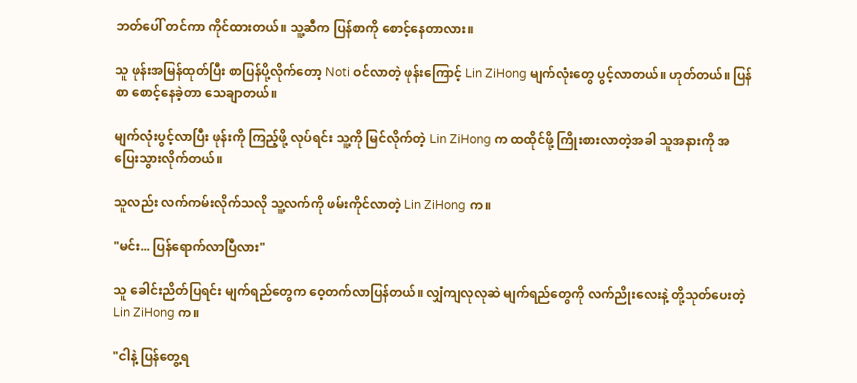ဘတ်ပေါ် တင်ကာ ကိုင်ထားတယ်။ သူ့ဆီက ပြန်စာကို စောင့်နေတာလား။

သူ ဖုန်းအမြန်ထုတ်ပြီး စာပြန်ပို့လိုက်တော့ Noti ဝင်လာတဲ့ ဖုန်းကြောင့် Lin ZiHong မျက်လုံးတွေ ပွင့်လာတယ်။ ‌‌ဟုတ်တယ်။ ပြန်စာ စောင့်နေခဲ့တာ သေချာတယ်။

မျက်လုံးပွင့်လာပြီး ဖုန်းကို ကြည့်ဖို့ လုပ်ရင်း သူ့ကို မြင်လိုက်တဲ့ Lin ZiHong က ထထိုင်ဖို့ ကြိုးစားလာတဲ့အခါ သူအနားကို အပြေးသွားလိုက်တယ်။

သူလည်း လက်ကမ်းလိုက်သလို သူ့လက်ကို ဖမ်းကိုင်လာတဲ့ Lin ZiHong က။

"မင်း... ပြန်ရောက်လာပြီလား"

သူ ခေါင်းညိတ်ပြရင်း မျက်ရည်တွေက ဝေ့တက်လာပြန်တယ်။ လျှံကျလုလုဆဲ မျက်ရည်တွေကို လက်ညိုးလေးနဲ့ တို့သုတ်ပေးတဲ့ Lin ZiHong က။

"ငါနဲ့ ပြန်တွေ့ရ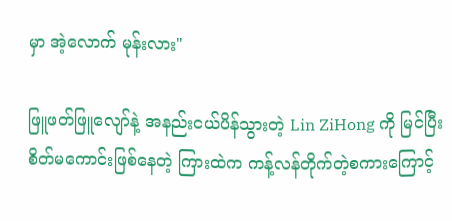မှာ အဲ့လောက် မုန်းလား"

ဖြူဖတ်ဖြူလျော်နဲ့ အနည်းငယ်ပိန်သွားတဲ့ Lin ZiHong ကို မြင်ပြီး စိတ်မကောင်းဖြစ်နေတဲ့ ကြားထဲက ကန့်လန်တိုက်တဲ့စကားကြောင့်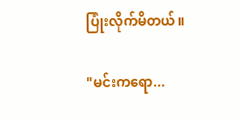ပြုံးလိုက်မိတယ်။

"မင်းကရော...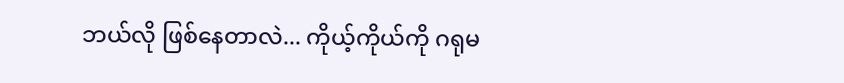ဘယ်လို ဖြစ်နေတာလဲ... ကိုယ့်ကိုယ်ကို ဂရုမ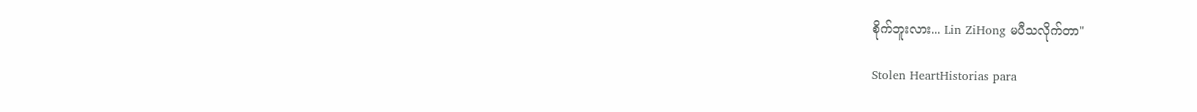စိုက်ဘူးလား... Lin ZiHong မပီသလိုက်တာ"

Stolen HeartHistorias para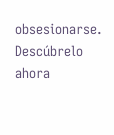obsesionarse. Descúbrelo ahora